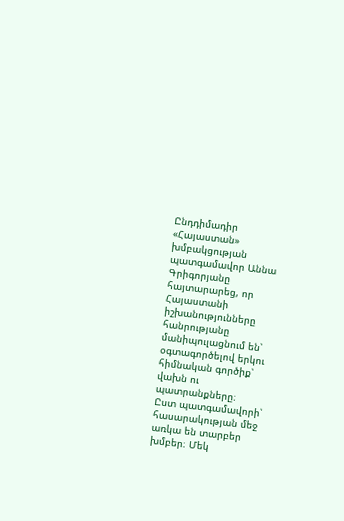Ընդդիմադիր «Հայաստան» խմբակցության պատգամավոր Աննա Գրիգորյանը հայտարարեց, որ Հայաստանի իշխանությունները հանրությանը մանիպուլացնում են՝ օգտագործելով երկու հիմնական գործիք՝ վախն ու պատրանքները։
Ըստ պատգամավորի՝ հասարակության մեջ առկա են տարբեր խմբեր։ Մեկ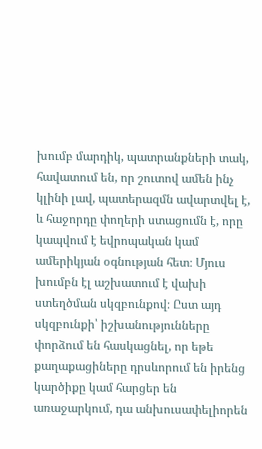խումբ մարդիկ, պատրանքների տակ, հավատում են, որ շուտով ամեն ինչ կլինի լավ, պատերազմն ավարտվել է, և հաջորդը փողերի ստացումն է, որը կապվում է եվրոպական կամ ամերիկյան օգնության հետ։ Մյուս խումբն էլ աշխատում է վախի ստեղծման սկզբունքով։ Ըստ այդ սկզբունքի՝ իշխանությունները փորձում են հասկացնել, որ եթե քաղաքացիները դրսևորում են իրենց կարծիքը կամ հարցեր են առաջարկում, դա անխուսափելիորեն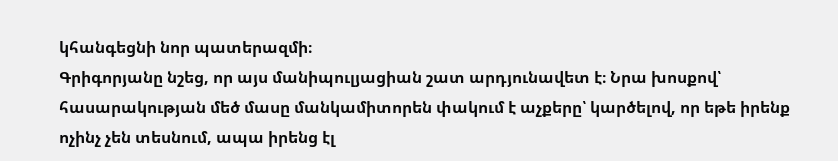կհանգեցնի նոր պատերազմի։
Գրիգորյանը նշեց, որ այս մանիպուլյացիան շատ արդյունավետ է։ Նրա խոսքով՝ հասարակության մեծ մասը մանկամիտորեն փակում է աչքերը՝ կարծելով, որ եթե իրենք ոչինչ չեն տեսնում, ապա իրենց էլ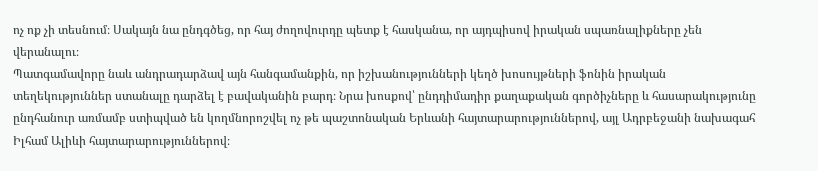ոչ ոք չի տեսնում։ Սակայն նա ընդգծեց, որ հայ ժողովուրդը պետք է հասկանա, որ այդպիսով իրական սպառնալիքները չեն վերանալու։
Պատգամավորը նաև անդրադարձավ այն հանգամանքին, որ իշխանությունների կեղծ խոսույթների ֆոնին իրական տեղեկություններ ստանալը դարձել է բավականին բարդ։ Նրա խոսքով՝ ընդդիմադիր քաղաքական գործիչները և հասարակությունը ընդհանուր առմամբ ստիպված են կողմնորոշվել ոչ թե պաշտոնական Երևանի հայտարարություններով, այլ Ադրբեջանի նախագահ Իլհամ Ալիևի հայտարարություններով։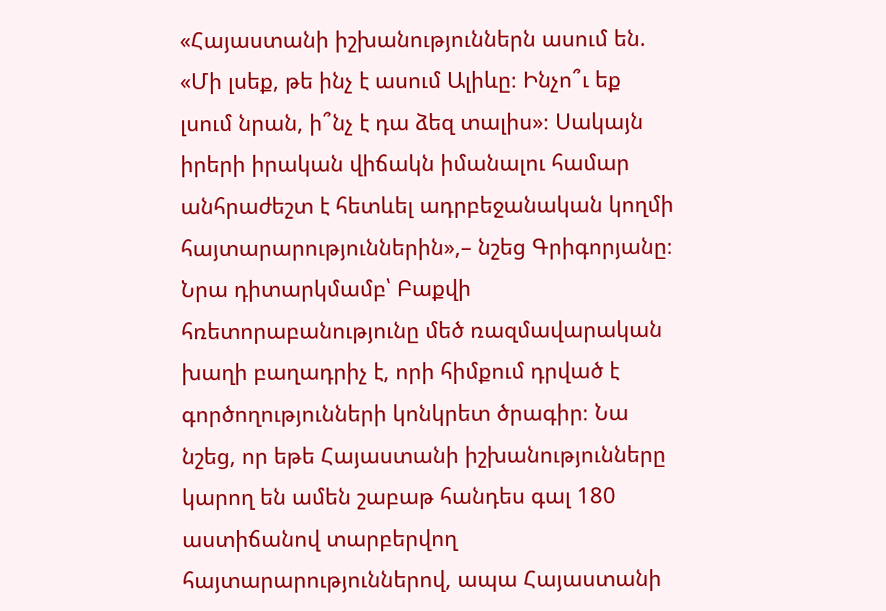«Հայաստանի իշխանություններն ասում են. «Մի լսեք, թե ինչ է ասում Ալիևը։ Ինչո՞ւ եք լսում նրան, ի՞նչ է դա ձեզ տալիս»։ Սակայն իրերի իրական վիճակն իմանալու համար անհրաժեշտ է հետևել ադրբեջանական կողմի հայտարարություններին»,– նշեց Գրիգորյանը։
Նրա դիտարկմամբ՝ Բաքվի հռետորաբանությունը մեծ ռազմավարական խաղի բաղադրիչ է, որի հիմքում դրված է գործողությունների կոնկրետ ծրագիր։ Նա նշեց, որ եթե Հայաստանի իշխանությունները կարող են ամեն շաբաթ հանդես գալ 180 աստիճանով տարբերվող հայտարարություններով, ապա Հայաստանի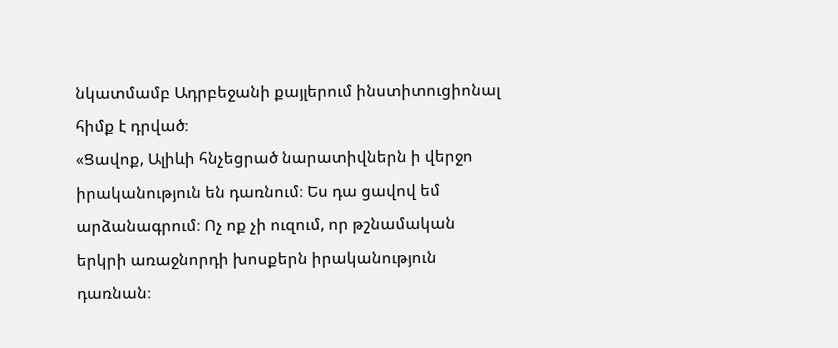նկատմամբ Ադրբեջանի քայլերում ինստիտուցիոնալ հիմք է դրված։
«Ցավոք, Ալիևի հնչեցրած նարատիվներն ի վերջո իրականություն են դառնում։ Ես դա ցավով եմ արձանագրում։ Ոչ ոք չի ուզում, որ թշնամական երկրի առաջնորդի խոսքերն իրականություն դառնան։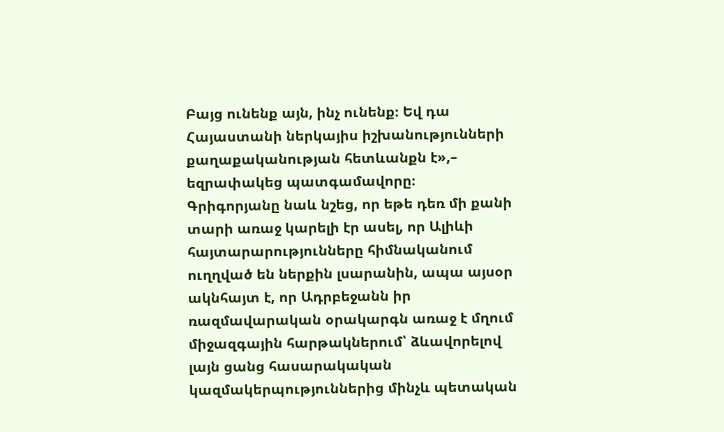Բայց ունենք այն, ինչ ունենք։ Եվ դա Հայաստանի ներկայիս իշխանությունների քաղաքականության հետևանքն է»,– եզրափակեց պատգամավորը։
Գրիգորյանը նաև նշեց, որ եթե դեռ մի քանի տարի առաջ կարելի էր ասել, որ Ալիևի հայտարարությունները հիմնականում ուղղված են ներքին լսարանին, ապա այսօր ակնհայտ է, որ Ադրբեջանն իր ռազմավարական օրակարգն առաջ է մղում միջազգային հարթակներում՝ ձևավորելով լայն ցանց հասարակական կազմակերպություններից մինչև պետական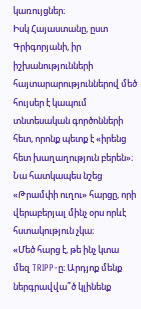կառույցներ։
Իսկ Հայաստանը, ըստ Գրիգորյանի, իր իշխանությունների հայտարարություններով մեծ հույսեր է կապում տնտեսական գործոնների հետ, որոնք պետք է «իրենց հետ խաղաղություն բերեն»։ Նա հատկապես նշեց «Թրամփի ուղու» հարցը, որի վերաբերյալ մինչ օրս որևէ հստակություն չկա։
«Մեծ հարց է, թե ինչ կտա մեզ TRIPP-ը։ Արդյոք մենք ներգրավվա՞ծ կլինենք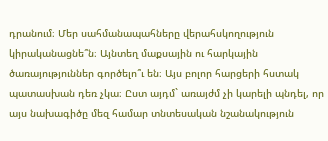դրանում։ Մեր սահմանապահները վերահսկողություն կիրականացնե՞ն։ Այնտեղ մաքսային ու հարկային ծառայություններ գործելո՞ւ են։ Այս բոլոր հարցերի հստակ պատասխան դեռ չկա։ Ըստ այդմ` առայժմ չի կարելի պնդել, որ այս նախագիծը մեզ համար տնտեսական նշանակություն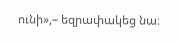ունի»,– եզրափակեց նա։